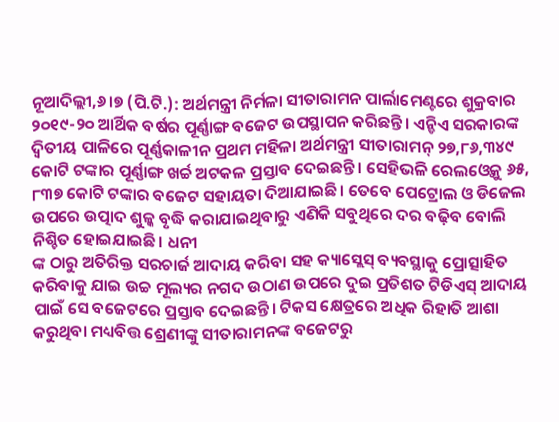ନୂଆଦିଲ୍ଲୀ,୬।୭ (ପି.ଟି.): ଅର୍ଥମନ୍ତ୍ରୀ ନିର୍ମଳା ସୀତାରାମନ ପାର୍ଲାମେଣ୍ଟରେ ଶୁକ୍ରବାର ୨୦୧୯-୨୦ ଆର୍ଥିକ ବର୍ଷର ପୂର୍ଣ୍ଣାଙ୍ଗ ବଜେଟ ଉପସ୍ଥାପନ କରିଛନ୍ତି। ଏନ୍ଡିଏ ସରକାରଙ୍କ ଦ୍ୱିତୀୟ ପାଳିରେ ପୂର୍ଣ୍ଣକାଳୀନ ପ୍ରଥମ ମହିଳା ଅର୍ଥମନ୍ତ୍ରୀ ସୀତାରାମନ୍ ୨୭,୮୬,୩୪୯ କୋଟି ଟଙ୍କାର ପୂର୍ଣ୍ଣାଙ୍ଗ ଖର୍ଚ୍ଚ ଅଟକଳ ପ୍ରସ୍ତାବ ଦେଇଛନ୍ତି। ସେହିଭଳି ରେଲଓ୍ବେକୁ ୬୫, ୮୩୭ କୋଟି ଟଙ୍କାର ବଜେଟ ସହାୟତା ଦିଆଯାଇଛି। ତେବେ ପେଟ୍ରୋଲ ଓ ଡିଜେଲ ଉପରେ ଉତ୍ପାଦ ଶୁଳ୍କ ବୃଦ୍ଧି କରାଯାଇଥିବାରୁ ଏଣିକି ସବୁଥିରେ ଦର ବଢ଼ିବ ବୋଲି ନିଶ୍ଚିତ ହୋଇଯାଇଛି। ଧନୀ
ଙ୍କ ଠାରୁ ଅତିରିକ୍ତ ସରଚାର୍ଜ ଆଦାୟ କରିବା ସହ କ୍ୟାସ୍ଲେସ୍ ବ୍ୟବସ୍ଥାକୁ ପ୍ରୋତ୍ସାହିତ କରିବାକୁ ଯାଇ ଉଚ୍ଚ ମୂଲ୍ୟର ନଗଦ ଉଠାଣ ଉପରେ ଦୁଇ ପ୍ରତିଶତ ଟିଡିଏସ୍ ଆଦାୟ ପାଇଁ ସେ ବଜେଟରେ ପ୍ରସ୍ତାବ ଦେଇଛନ୍ତି। ଟିକସ କ୍ଷେତ୍ରରେ ଅଧିକ ରିହାତି ଆଶା କରୁଥିବା ମଧ୍ୟବିତ୍ତ ଶ୍ରେଣୀଙ୍କୁ ସୀତାରାମନଙ୍କ ବଜେଟରୁ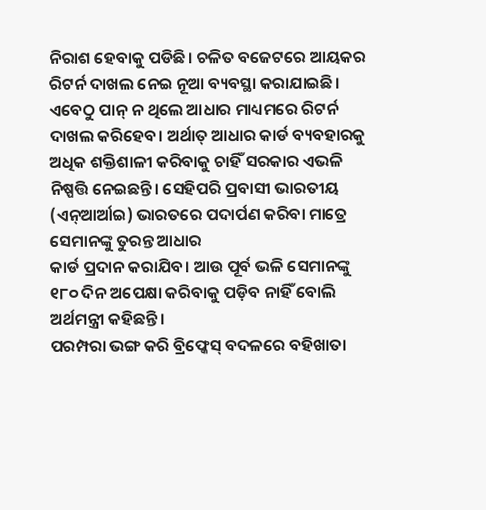ନିରାଶ ହେବାକୁ ପଡିଛି। ଚଳିତ ବଜେଟରେ ଆୟକର ରିଟର୍ନ ଦାଖଲ ନେଇ ନୂଆ ବ୍ୟବସ୍ଥା କରାଯାଇଛି। ଏବେଠୁ ପାନ୍ ନ ଥିଲେ ଆଧାର ମାଧ୍ୟମରେ ରିଟର୍ନ ଦାଖଲ କରିହେବ। ଅର୍ଥାତ୍ ଆଧାର କାର୍ଡ ବ୍ୟବହାରକୁ ଅଧିକ ଶକ୍ତିଶାଳୀ କରିବାକୁ ଚାହିଁ ସରକାର ଏଭଳି ନିଷ୍ପତ୍ତି ନେଇଛନ୍ତି। ସେହିପରି ପ୍ରବାସୀ ଭାରତୀୟ (ଏନ୍ଆର୍ଆଇ) ଭାରତରେ ପଦାର୍ପଣ କରିବା ମାତ୍ରେ ସେମାନଙ୍କୁ ତୁରନ୍ତ ଆଧାର
କାର୍ଡ ପ୍ରଦାନ କରାଯିବ। ଆଉ ପୂର୍ବ ଭଳି ସେମାନଙ୍କୁ ୧୮୦ ଦିନ ଅପେକ୍ଷା କରିବାକୁ ପଡ଼ିବ ନାହିଁ ବୋଲି ଅର୍ଥମନ୍ତ୍ରୀ କହିଛନ୍ତି।
ପରମ୍ପରା ଭଙ୍ଗ କରି ବ୍ରିଫ୍କେସ୍ ବଦଳରେ ବହିଖାତା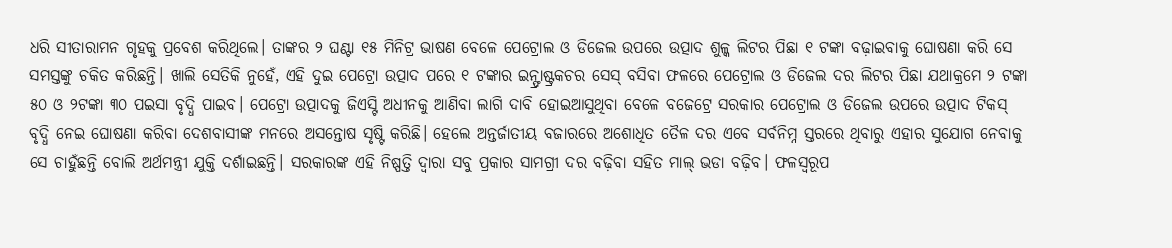ଧରି ସୀତାରାମନ ଗୃହକୁ ପ୍ରବେଶ କରିଥିଲେ। ତାଙ୍କର ୨ ଘଣ୍ଟା ୧୫ ମିନିଟ୍ର ଭାଷଣ ବେଳେ ପେଟ୍ରୋଲ ଓ ଡିଜେଲ ଉପରେ ଉତ୍ପାଦ ଶୁଳ୍କ ଲିଟର ପିଛା ୧ ଟଙ୍କା ବଢ଼ାଇବାକୁ ଘୋଷଣା କରି ସେ ସମସ୍ତଙ୍କୁ ଚକିତ କରିଛନ୍ତି। ଖାଲି ସେତିକି ନୁହେଁ, ଏହି ଦୁଇ ପେଟ୍ରୋ ଉତ୍ପାଦ ପରେ ୧ ଟଙ୍କାର ଇନ୍ଫ୍ରାଷ୍ଟ୍ରକଚର ସେସ୍ ବସିବା ଫଳରେ ପେଟ୍ରୋଲ ଓ ଡିଜେଲ ଦର ଲିଟର ପିଛା ଯଥାକ୍ରମେ ୨ ଟଙ୍କା ୫୦ ଓ ୨ଟଙ୍କା ୩୦ ପଇସା ବୃଦ୍ଧି ପାଇବ। ପେଟ୍ରୋ ଉତ୍ପାଦକୁ ଜିଏସ୍ଟି ଅଧୀନକୁ ଆଣିବା ଲାଗି ଦାବି ହୋଇଆସୁଥିବା ବେଳେ ବଜେଟ୍ରେ ସରକାର ପେଟ୍ରୋଲ ଓ ଡିଜେଲ ଉପରେ ଉତ୍ପାଦ ଟିକସ୍ ବୃଦ୍ଧି ନେଇ ଘୋଷଣା କରିବା ଦେଶବାସୀଙ୍କ ମନରେ ଅସନ୍ତୋଷ ସୃଷ୍ଟି କରିଛି। ହେଲେ ଅନ୍ତର୍ଜାତୀୟ ବଜାରରେ ଅଶୋଧିତ ତୈଳ ଦର ଏବେ ସର୍ବନିମ୍ନ ସ୍ତରରେ ଥିବାରୁ ଏହାର ସୁଯୋଗ ନେବାକୁ ସେ ଚାହୁଁଛନ୍ତି ବୋଲି ଅର୍ଥମନ୍ତ୍ରୀ ଯୁକ୍ତି ଦର୍ଶାଇଛନ୍ତି। ସରକାରଙ୍କ ଏହି ନିଷ୍ପତ୍ତି ଦ୍ୱାରା ସବୁ ପ୍ରକାର ସାମଗ୍ରୀ ଦର ବଢ଼ିବା ସହିତ ମାଲ୍ ଭଡା ବଢ଼ିବ। ଫଳସ୍ବରୂପ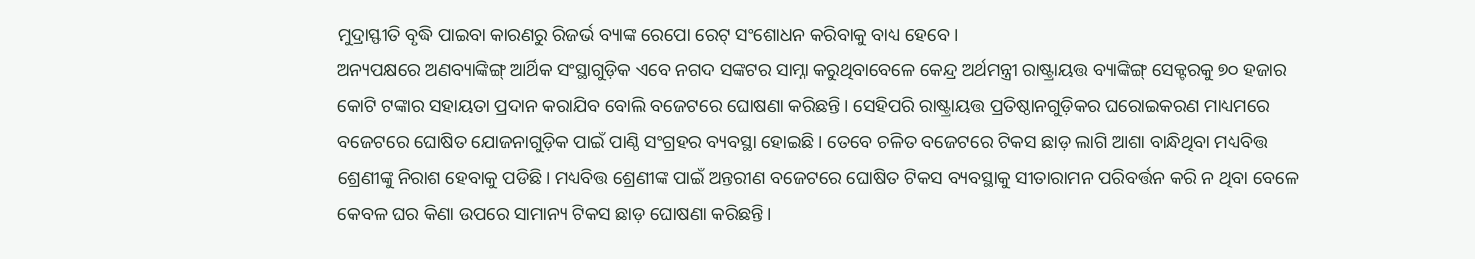ମୁଦ୍ରାସ୍ଫୀତି ବୃଦ୍ଧି ପାଇବା କାରଣରୁ ରିଜର୍ଭ ବ୍ୟାଙ୍କ ରେପୋ ରେଟ୍ ସଂଶୋଧନ କରିବାକୁ ବାଧ୍ୟ ହେବେ।
ଅନ୍ୟପକ୍ଷରେ ଅଣବ୍ୟାଙ୍କିଙ୍ଗ୍ ଆର୍ଥିକ ସଂସ୍ଥାଗୁଡ଼ିକ ଏବେ ନଗଦ ସଙ୍କଟର ସାମ୍ନା କରୁଥିବାବେଳେ କେନ୍ଦ୍ର ଅର୍ଥମନ୍ତ୍ରୀ ରାଷ୍ଟ୍ରାୟତ୍ତ ବ୍ୟାଙ୍କିଙ୍ଗ୍ ସେକ୍ଟରକୁ ୭୦ ହଜାର କୋଟି ଟଙ୍କାର ସହାୟତା ପ୍ରଦାନ କରାଯିବ ବୋଲି ବଜେଟରେ ଘୋଷଣା କରିଛନ୍ତି। ସେହିପରି ରାଷ୍ଟ୍ରାୟତ୍ତ ପ୍ରତିଷ୍ଠାନଗୁଡ଼ିକର ଘରୋଇକରଣ ମାଧ୍ୟମରେ ବଜେଟରେ ଘୋଷିତ ଯୋଜନାଗୁଡ଼ିକ ପାଇଁ ପାଣ୍ଠି ସଂଗ୍ରହର ବ୍ୟବସ୍ଥା ହୋଇଛି। ତେବେ ଚଳିତ ବଜେଟରେ ଟିକସ ଛାଡ଼ ଲାଗି ଆଶା ବାନ୍ଧିଥିବା ମଧ୍ୟବିତ୍ତ ଶ୍ରେଣୀଙ୍କୁ ନିରାଶ ହେବାକୁ ପଡିଛି। ମଧ୍ୟବିତ୍ତ ଶ୍ରେଣୀଙ୍କ ପାଇଁ ଅନ୍ତରୀଣ ବଜେଟରେ ଘୋଷିତ ଟିକସ ବ୍ୟବସ୍ଥାକୁ ସୀତାରାମନ ପରିବର୍ତ୍ତନ କରି ନ ଥିବା ବେଳେ କେବଳ ଘର କିଣା ଉପରେ ସାମାନ୍ୟ ଟିକସ ଛାଡ଼ ଘୋଷଣା କରିଛନ୍ତି।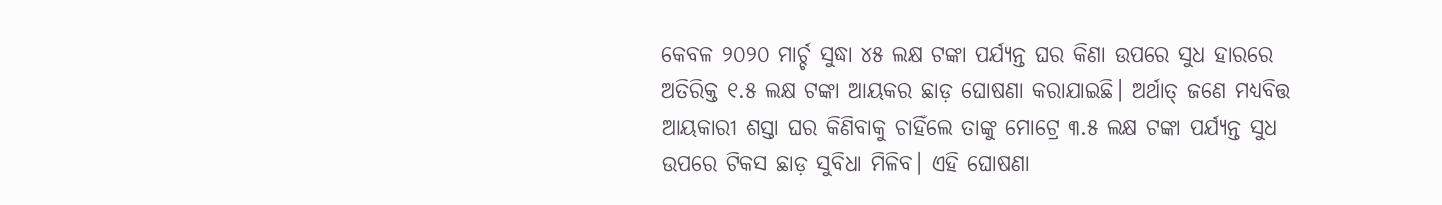କେବଳ ୨୦୨୦ ମାର୍ଚ୍ଚ ସୁଦ୍ଧା ୪୫ ଲକ୍ଷ ଟଙ୍କା ପର୍ଯ୍ୟନ୍ତ ଘର କିଣା ଉପରେ ସୁଧ ହାରରେ ଅତିରିକ୍ତ ୧.୫ ଲକ୍ଷ ଟଙ୍କା ଆୟକର ଛାଡ଼ ଘୋଷଣା କରାଯାଇଛି। ଅର୍ଥାତ୍ ଜଣେ ମଧ୍ୟବିତ୍ତ ଆୟକାରୀ ଶସ୍ତା ଘର କିଣିବାକୁ ଚାହିଁଲେ ତାଙ୍କୁ ମୋଟ୍ରେ ୩.୫ ଲକ୍ଷ ଟଙ୍କା ପର୍ଯ୍ୟନ୍ତ ସୁଧ ଉପରେ ଟିକସ ଛାଡ଼ ସୁବିଧା ମିଳିବ। ଏହି ଘୋଷଣା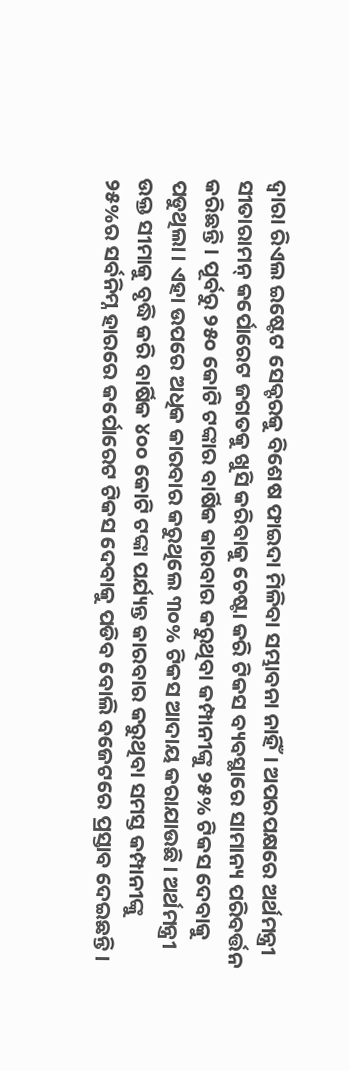ଦ୍ୱାରା ରିଏଲ ଇଷ୍ଟେଟ ସେକ୍ଟରକୁ ବିଶେଷ ଫାଇଦା ମିଳିବା ସମ୍ଭାବନା ନାହିଁ। ଅପରପକ୍ଷରେ ଅର୍ଥମନ୍ତ୍ରୀ ସୀତାରାମନ୍ କର୍ପୋରେଟ ଜଗତକୁ ଖୁସି କରିବାକୁ ଚେଷ୍ଟା କରି ଟିକସ ବ୍ୟବସ୍ଥାରେ ସାମାନ୍ୟ ପରିବର୍ତ୍ତନ କରିଛନ୍ତି। ପୂର୍ବରୁ ୨୫୦ କୋଟି ଟଙ୍କାର ବାର୍ଷିକ କାରବାର କରୁଥିବା କମ୍ପାନୀଙ୍କୁ ୨୫% ଟିକସ ଦେବାକୁ ପଡୁଥିଲା। ଏହା ଉପରେ ଅଧିକ କାରବାର କରୁଥିଲେ ୩୦% ଟିକସ ଆଦାୟ କରାଯାଉଛି। ଅର୍ଥମନ୍ତ୍ରୀ ଉକ୍ତ ସୀମାକୁ ବୃଦ୍ଧି କରି ବାର୍ଷିକ ୪୦୦ କୋଟି ଟଙ୍କା ପର୍ଯ୍ୟନ୍ତ କାରବାର କରୁଥିବା ସମସ୍ତ କମ୍ପାନୀଙ୍କୁ ୨୫%ର ସର୍ବନିମ୍ନ ହାରରେ କର୍ପୋରେଟ ଟିକସ ଦେବାକୁ ପଡିବ ବୋଲି ବଜେଟରେ ପ୍ରସ୍ତାବ ଦେଇଛନ୍ତି।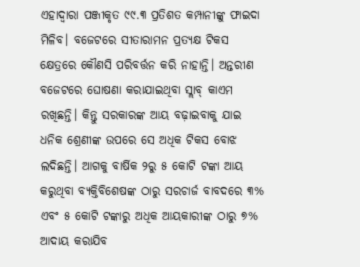ଏହାଦ୍ୱାରା ପଞ୍ଜୀକୃତ ୯୯.୩ ପ୍ରତିଶତ କମ୍ପାନୀଙ୍କୁ ଫାଇଦା ମିଳିବ। ବଜେଟରେ ସୀତାରାମନ ପ୍ରତ୍ୟକ୍ଷ ଟିକସ କ୍ଷେତ୍ରରେ କୌଣସି ପରିବର୍ତ୍ତନ କରି ନାହାନ୍ତି। ଅନ୍ତରୀଣ ବଜେଟରେ ଘୋଷଣା କରାଯାଇଥିବା ସ୍ଲାବ୍ କାଏମ ରଖିଛନ୍ତି। କିନ୍ତୁ ସରକାରଙ୍କ ଆୟ ବଢ଼ାଇବାକୁ ଯାଇ ଧନିକ ଶ୍ରେଣୀଙ୍କ ଉପରେ ସେ ଅଧିକ ଟିକସ ବୋଝ ଲଦିଛନ୍ତି। ଆଗକୁ ବାର୍ଷିକ ୨ରୁ ୫ କୋଟି ଟଙ୍କା ଆୟ କରୁଥିବା ବ୍ୟକ୍ତିବିଶେଷଙ୍କ ଠାରୁ ସରଚାର୍ଜ ବାବଦରେ ୩% ଏବଂ ୫ କୋଟି ଟଙ୍କାରୁ ଅଧିକ ଆୟକାରୀଙ୍କ ଠାରୁ ୭% ଆଦାୟ କରାଯିବ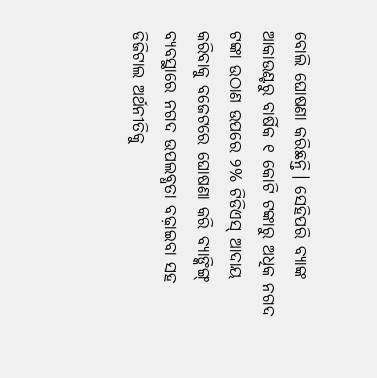ବୋଲି ଘୋଷଣା କରିଛନ୍ତି। ସେହିପରି ବ୍ୟାଙ୍କ ଆକାଉଣ୍ଟରୁ ବାର୍ଷିକ ୧ କୋଟି ଟଙ୍କାରୁ ଅଧିକ ନଗଦ ଟଙ୍କା ଉଠାଣ ଉପରେ ୨% ଟିଡିଏସ୍ ଆଦାୟ କରିବାକୁ ବଜେଟରେ ଘୋଷଣା କରି ବ୍ୟାଙ୍କିଙ୍ଗ୍ ବ୍ୟବସ୍ଥାରେ ନଗଦ ଉପଲବ୍ଧତା ବଢ଼ାଇବା ସହ ଡିଜିଟାଲ ଅର୍ଥନୀତିକୁ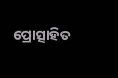ପ୍ରୋତ୍ସାହିତ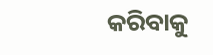କରିବାକୁ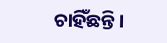ଚାହିଁଛନ୍ତି।